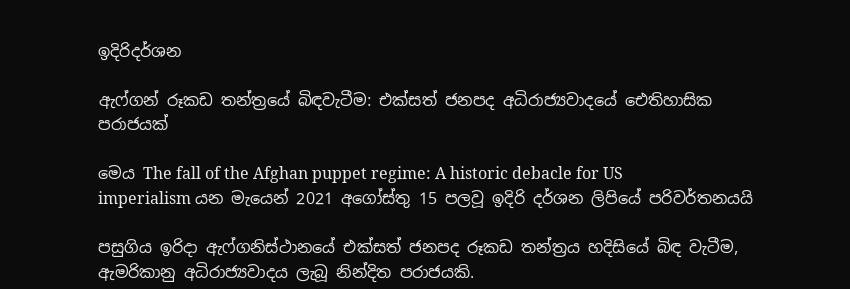ඉදිරිදර්ශන

ඇෆ්ගන් රූකඩ තන්ත්‍රයේ බිඳවැටීම: එක්සත් ජනපද අධිරාජ්‍යවාදයේ ඓතිහාසික පරාජයක්

මෙය The fall of the Afghan puppet regime: A historic debacle for US imperialism යන මැයෙන් 2021 අගෝස්තු 15 පලවූ ඉදිරි දර්ශන ලිපියේ පරිවර්තනයයි

පසුගිය ඉරිදා ඇෆ්ගනිස්ථානයේ එක්සත් ජනපද රූකඩ තන්ත්‍රය හදිසියේ බිඳ වැටීම, ඇමරිකානු අධිරාජ්‍යවාදය ලැබූ නින්දිත පරාජයකි.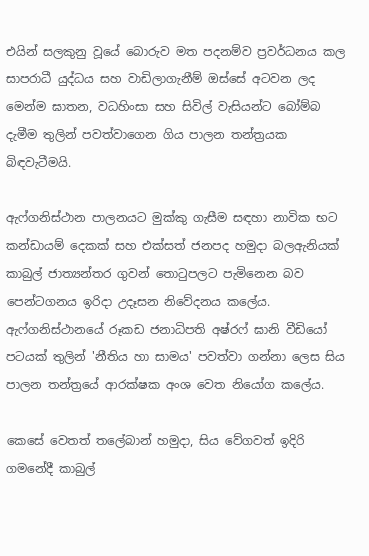එයින් සලකුනු වූයේ බොරුව මත පදනම්ව ප්‍රවර්ධනය කල සාපරාධී යුද්ධය සහ වාඩිලාගැනීම් ඔස්සේ අටවන ලද මෙන්ම ඝාතන, වධහිංසා සහ සිවිල් වැසියන්ට බෝම්බ දැමීම තුලින් පවත්වාගෙන ගිය පාලන තන්ත්‍රයක බිඳවැටීමයි.

ඇෆ්ගනිස්ථාන පාලනයට මුක්කු ගැසීම සඳහා නාවික භට කන්ඩායම් දෙකක් සහ එක්සත් ජනපද හමුදා බලඇනියක් කාබුල් ජාත්‍යන්තර ගුවන් තොටුපලට පැමිනෙන බව පෙන්ටගනය ඉරිදා උදෑසන නිවේදනය කලේය. ඇෆ්ගනිස්ථානයේ රූකඩ ජනාධිපති අෂ්රෆ් ඝානි වීඩියෝ පටයක් තුලින් 'නීතිය හා සාමය' පවත්වා ගන්නා ලෙස සිය පාලන තන්ත්‍රයේ ආරක්ෂක අංශ වෙත නියෝග කලේය.

කෙසේ වෙතත් තලේබාන් හමුදා, සිය වේගවත් ඉදිරි ගමනේදී කාබුල්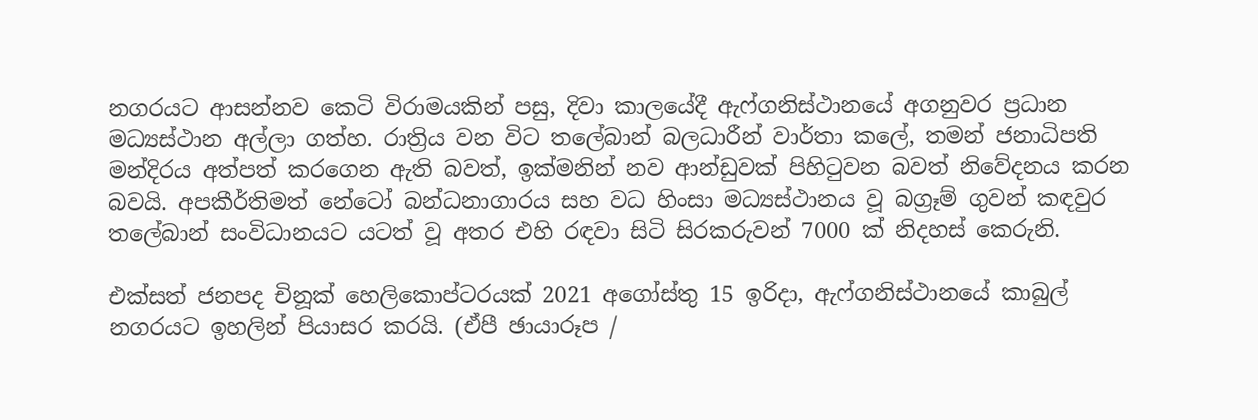නගරයට ආසන්නව කෙටි විරාමයකින් පසු, දිවා කාලයේදී ඇෆ්ගනිස්ථානයේ අගනුවර ප්‍රධාන මධ්‍යස්ථාන අල්ලා ගත්හ. රාත්‍රිය වන විට තලේබාන් බලධාරීන් වාර්තා කලේ, තමන් ජනාධිපති මන්දිරය අත්පත් කරගෙන ඇති බවත්, ඉක්මනින් නව ආන්ඩුවක් පිහිටුවන බවත් නිවේදනය කරන බවයි. අපකීර්තිමත් නේටෝ බන්ධනාගාරය සහ වධ හිංසා මධ්‍යස්ථානය වූ බග්‍රෑම් ගුවන් කඳවුර තලේබාන් සංවිධානයට යටත් වූ අතර එහි රඳවා සිටි සිරකරුවන් 7000 ක් නිදහස් කෙරුනි.

එක්සත් ජනපද චිනූක් හෙලිකොප්ටරයක් 2021 අගෝස්තු 15 ඉරිදා, ඇෆ්ගනිස්ථානයේ කාබුල් නගරයට ඉහලින් පියාසර කරයි. (ඒපී ඡායාරූප /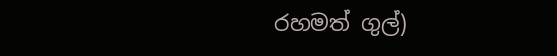රහමත් ගුල්)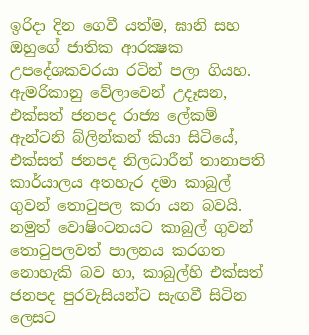ඉරිදා දින ගෙවී යත්ම, ඝානි සහ ඔහුගේ ජාතික ආරක්‍ෂක උපදේශකවරයා රටින් පලා ගියහ. ඇමරිකානු වේලාවෙන් උදෑසන, එක්සත් ජනපද රාජ්‍ය ලේකම් ඇන්ටනි බ්ලින්කන් කියා සිටියේ, එක්සත් ජනපද නිලධාරීන් තානාපති කාර්යාලය අතහැර දමා කාබුල් ගුවන් තොටුපල කරා යන බවයි. නමුත් වොෂිංටනයට කාබුල් ගුවන් තොටුපලවත් පාලනය කරගත නොහැකි බව හා, කාබුල්හි එක්සත් ජනපද පුරවැසියන්ට සැඟවී සිටින ලෙසට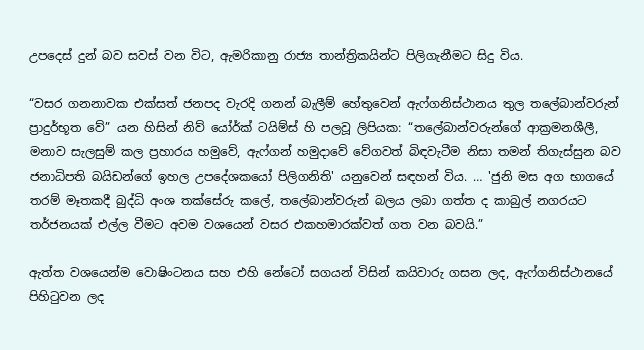උපදෙස් දුන් බව සවස් වන විට, ඇමරිකානු රාජ්‍ය තාන්ත්‍රිකයින්ට පිලිගැනීමට සිදු විය.

“වසර ගනනාවක එක්සත් ජනපද වැරදි ගනන් බැලීම් හේතුවෙන් ඇෆ්ගනිස්ථානය තුල තලේබාන්වරුන් ප්‍රාදුර්භූත වේ” යන හිසින් නිව් යෝර්ක් ටයිම්ස් හි පලවූ ලිපියක: “තලේබාන්වරුන්ගේ ආක්‍රමනශීලී, මනාව සැලසුම් කල ප්‍රහාරය හමුවේ, ඇෆ්ගන් හමුදාවේ වේගවත් බිඳවැටීම නිසා තමන් තිගැස්සුන බව ජනාධිපති බයිඩන්ගේ ඉහල උපදේශකයෝ පිලිගනිති' යනුවෙන් සඳහන් විය. … 'ජුනි මස අග භාගයේ තරම් මෑතකදී බුද්ධි අංශ තක්සේරු කලේ, තලේබාන්වරුන් බලය ලබා ගත්ත ද කාබුල් නගරයට තර්ජනයක් එල්ල වීමට අවම වශයෙන් වසර එකහමාරක්වත් ගත වන බවයි.”

ඇත්ත වශයෙන්ම වොෂිංටනය සහ එහි නේටෝ සගයන් විසින් කයිවාරු ගසන ලද, ඇෆ්ගනිස්ථානයේ පිහිටුවන ලද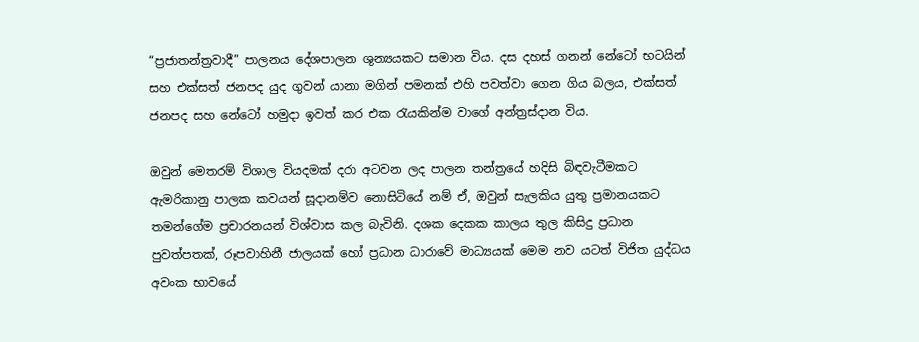“ප්‍රජාතන්ත්‍රවාදී” පාලනය දේශපාලන ශුන්‍යයකට සමාන විය. දස දහස් ගනන් නේටෝ භටයින් සහ එක්සත් ජනපද යුද ගුවන් යානා මගින් පමනක් එහි පවත්වා ගෙන ගිය බලය, එක්සත් ජනපද සහ නේටෝ හමුදා ඉවත් කර එක රැයකින්ම වාගේ අන්ත්‍රස්දාන විය.

ඔවුන් මෙතරම් විශාල වියදමක් දරා අටවන ලද පාලන තන්ත්‍රයේ හදිසි බිඳවැටීමකට ඇමරිකානු පාලක කවයන් සූදානම්ව නොසිටියේ නම් ඒ, ඔවුන් සැලකිය යුතු ප්‍රමානයකට තමන්ගේම ප්‍රචාරනයන් විශ්වාස කල බැවිනි. දශක දෙකක කාලය තුල කිසිදු ප්‍රධාන පුවත්පතක්, රූපවාහිනී ජාලයක් හෝ ප්‍රධාන ධාරාවේ මාධ්‍යයක් මෙම නව යටත් විජිත යුද්ධය අවංක භාවයේ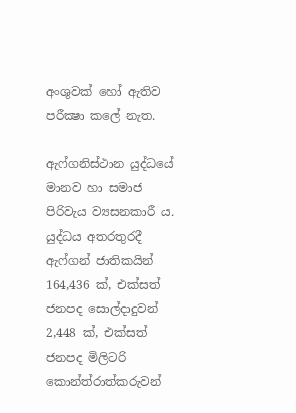අංශුවක් හෝ ඇතිව පරීක්‍ෂා කලේ නැත.

ඇෆ්ගනිස්ථාන යුද්ධයේ මානව හා සමාජ පිරිවැය ව්‍යසනකාරී ය. යුද්ධය අතරතුරදී ඇෆ්ගන් ජාතිකයින් 164,436 ක්, එක්සත් ජනපද සොල්දාදුවන් 2,448 ක්, එක්සත් ජනපද මිලිටරි කොන්ත්රාත්කරුවන්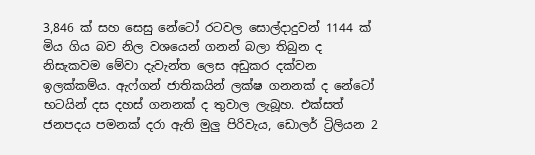3,846 ක් සහ සෙසු නේටෝ රටවල සොල්දාදුවන් 1144 ක් මිය ගිය බව නිල වශයෙන් ගනන් බලා තිබුන ද නිසැකවම මේවා දැවැන්ත ලෙස අඩුකර දක්වන ඉලක්කම්ය. ඇෆ්ගන් ජාතිකයින් ලක්ෂ ගනනක් ද නේටෝ භටයින් දස දහස් ගනනක් ද තුවාල ලැබූහ. එක්සත් ජනපදය පමනක් දරා ඇති මුලු පිරිවැය, ඩොලර් ට්‍රිලියන 2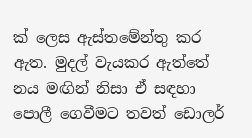ක් ලෙස ඇස්තමේන්තු කර ඇත. මුදල් වැයකර ඇත්තේ නය මඟින් නිසා ඒ සඳහා පොලී ගෙවීමට තවත් ඩොලර්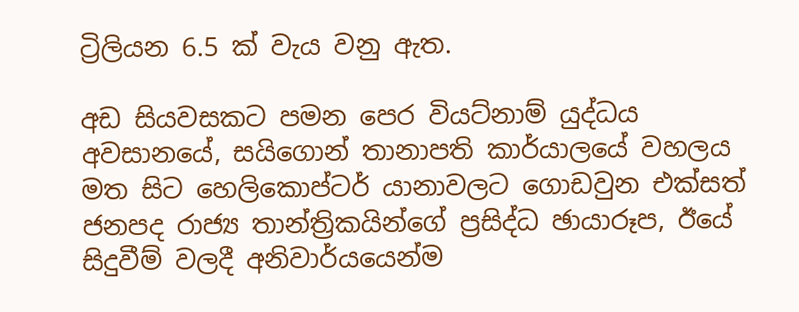ට්‍රිලියන 6.5 ක් වැය වනු ඇත.

අඩ සියවසකට පමන පෙර වියට්නාම් යුද්ධය අවසානයේ, සයිගොන් තානාපති කාර්යාලයේ වහලය මත සිට හෙලිකොප්ටර් යානාවලට ගොඩවුන එක්සත් ජනපද රාජ්‍ය තාන්ත්‍රිකයින්ගේ ප්‍රසිද්ධ ඡායාරූප, ඊයේ සිදුවීම් වලදී අනිවාර්යයෙන්ම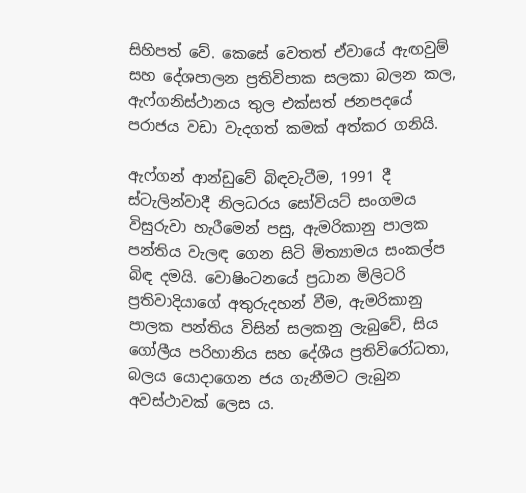සිහිපත් වේ. කෙසේ වෙතත් ඒවායේ ඇඟවුම් සහ දේශපාලන ප්‍රතිවිපාක සලකා බලන කල, ඇෆ්ගනිස්ථානය තුල එක්සත් ජනපදයේ පරාජය වඩා වැදගත් කමක් අත්කර ගනියි.

ඇෆ්ගන් ආන්ඩුවේ බිඳවැටීම, 1991 දී ස්ටැලින්වාදී නිලධරය සෝවියට් සංගමය විසුරුවා හැරීමෙන් පසු, ඇමරිකානු පාලක පන්තිය වැලඳ ගෙන සිටි මිත්‍යාමය සංකල්ප බිඳ දමයි. වොෂිංටනයේ ප්‍රධාන මිලිටරි ප්‍රතිවාදියාගේ අතුරුදහන් වීම, ඇමරිකානු පාලක පන්තිය විසින් සලකනු ලැබුවේ, සිය ගෝලීය පරිහානිය සහ දේශීය ප්‍රතිවිරෝධතා, බලය යොදාගෙන ජය ගැනීමට ලැබුන අවස්ථාවක් ලෙස ය.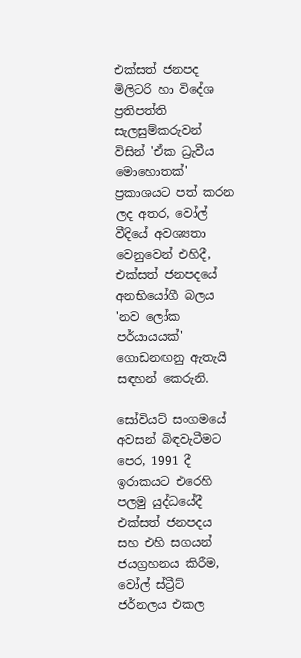එක්සත් ජනපද මිලිටරි හා විදේශ ප්‍රතිපත්ති සැලසුම්කරුවන් විසින් 'ඒක ධ්‍රැවීය මොහොතක්' ප්‍රකාශයට පත් කරන ලද අතර, වෝල් වීදියේ අවශ්‍යතා වෙනුවෙන් එහිදී, එක්සත් ජනපදයේ අනභියෝගී බලය 'නව ලෝක පර්යායයක්' ගොඩනඟනු ඇතැයි සඳහන් කෙරුනි.

සෝවියට් සංගමයේ අවසන් බිඳවැටීමට පෙර, 1991 දී ඉරාකයට එරෙහි පලමු යුද්ධයේදී එක්සත් ජනපදය සහ එහි සගයන් ජයග්‍රහනය කිරීම, වෝල් ස්ට්‍රීට් ජර්නලය එකල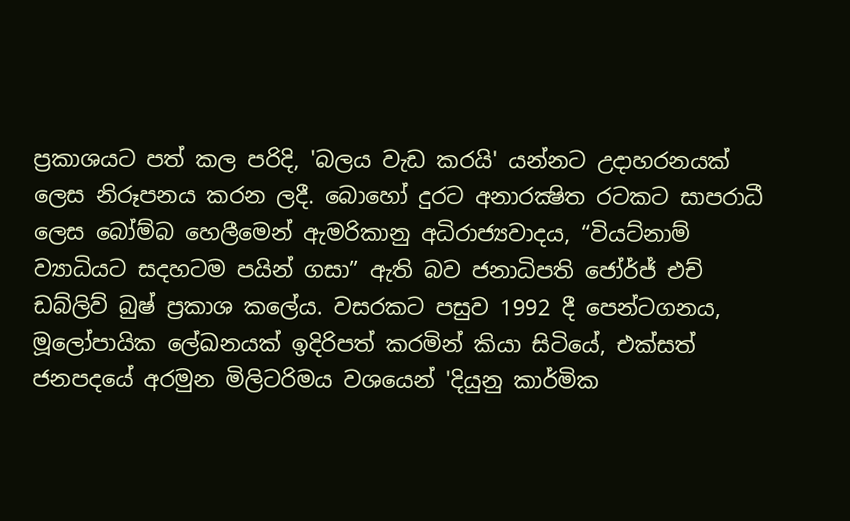ප්‍රකාශයට පත් කල පරිදි, 'බලය වැඩ කරයි' යන්නට උදාහරනයක් ලෙස නිරූපනය කරන ලදී. බොහෝ දුරට අනාරක්‍ෂිත රටකට සාපරාධී ලෙස බෝම්බ හෙලීමෙන් ඇමරිකානු අධිරාජ්‍යවාදය, “වියට්නාම් ව්‍යාධියට සදහටම පයින් ගසා” ඇති බව ජනාධිපති ජෝර්ජ් එච් ඩබ්ලිව් බුෂ් ප්‍රකාශ කලේය. වසරකට පසුව 1992 දී පෙන්ටගනය, මූලෝපායික ලේඛනයක් ඉදිරිපත් කරමින් කියා සිටියේ, එක්සත් ජනපදයේ අරමුන මිලිටරිමය වශයෙන් 'දියුනු කාර්මික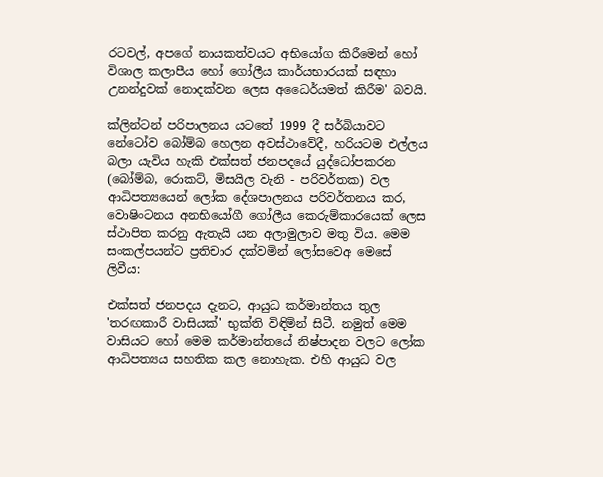රටවල්, අපගේ නායකත්වයට අභියෝග කිරීමෙන් හෝ විශාල කලාපීය හෝ ගෝලීය කාර්යභාරයක් සඳහා උනන්දුවක් නොදක්වන ලෙස අධෛර්යමත් කිරීම' බවයි.

ක්ලින්ටන් පරිපාලනය යටතේ 1999 දී සර්බියාවට නේටෝව බෝම්බ හෙලන අවස්ථාවේදී, හරියටම එල්ලය බලා යැවිය හැකි එක්සත් ජනපදයේ යුද්ධෝපකරන (බෝම්බ, රොකට්, මිසයිල වැනි - පරිවර්තක) වල ආධිපත්‍යයෙන් ලෝක දේශපාලනය පරිවර්තනය කර, වොෂිංටනය අනභියෝගී ගෝලීය කෙරුම්කාරයෙක් ලෙස ස්ථාපිත කරනු ඇතැයි යන අලාමුලාව මතු විය. මෙම සංකල්පයන්ට ප්‍රතිචාර දක්වමින් ලෝසවෙඅ මෙසේ ලිවීය:

එක්සත් ජනපදය දැනට, ආයුධ කර්මාන්තය තුල 'තරඟකාරී වාසියක්' භුක්ති විඳිමින් සිටී. නමුත් මෙම වාසියට හෝ මෙම කර්මාන්තයේ නිෂ්පාදන වලට ලෝක ආධිපත්‍යය සහතික කල නොහැක. එහි ආයුධ වල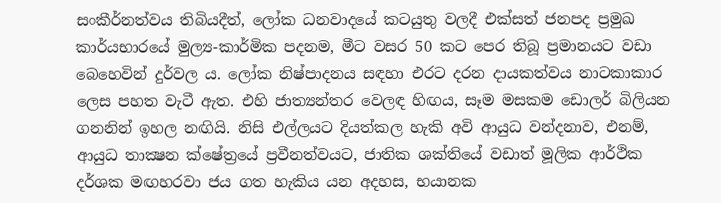සංකීර්නත්වය තිබියදීත්, ලෝක ධනවාදයේ කටයුතු වලදී එක්සත් ජනපද ප්‍රමුඛ කාර්යභාරයේ මුල්‍ය-කාර්මික පදනම, මීට වසර 50 කට පෙර තිබූ ප්‍රමානයට වඩා බෙහෙවින් දුර්වල ය. ලෝක නිෂ්පාදනය සඳහා එරට දරන දායකත්වය නාටකාකාර ලෙස පහත වැටී ඇත. එහි ජාත්‍යන්තර වෙලඳ හිඟය, සෑම මසකම ඩොලර් බිලියන ගනනින් ඉහල නඟියි. නිසි එල්ලයට දියත්කල හැකි අවි ආයුධ වන්දනාව, එනම්, ආයුධ තාක්‍ෂන ක්ෂේත්‍රයේ ප්‍රවීනත්වයට, ජාතික ශක්තියේ වඩාත් මූලික ආර්ථික දර්ශක මඟහරවා ජය ගත හැකිය යන අදහස, භයානක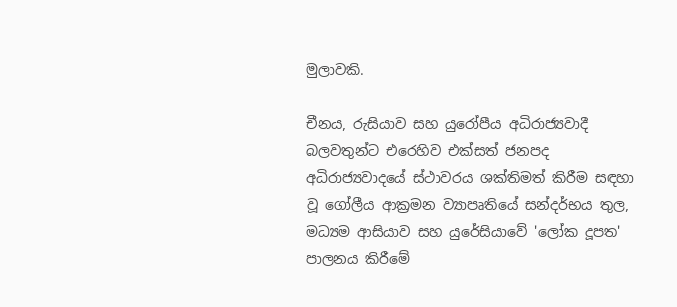මුලාවකි.

චීනය, රුසියාව සහ යුරෝපීය අධිරාජ්‍යවාදී බලවතුන්ට එරෙහිව එක්සත් ජනපද අධිරාජ්‍යවාදයේ ස්ථාවරය ශක්තිමත් කිරීම සඳහා වූ ගෝලීය ආක්‍රමන ව්‍යාපෘතියේ සන්දර්භය තුල, මධ්‍යම ආසියාව සහ යුරේසියාවේ 'ලෝක දූපත' පාලනය කිරීමේ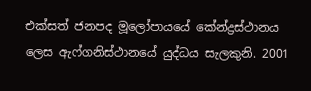එක්සත් ජනපද මූලෝපායයේ කේන්ද්‍රස්ථානය ලෙස ඇෆ්ගනිස්ථානයේ යුද්ධය සැලකුනි. 2001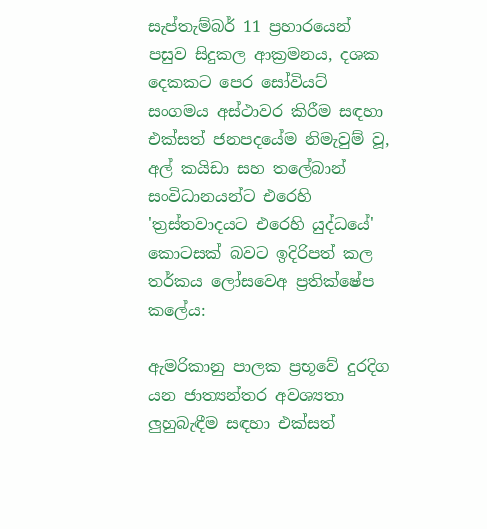සැප්තැම්බර් 11 ප්‍රහාරයෙන් පසුව සිදුකල ආක්‍රමනය, දශක දෙකකට පෙර සෝවියට් සංගමය අස්ථාවර කිරීම සඳහා එක්සත් ජනපදයේම නිමැවුම් වූ, අල් කයිඩා සහ තලේබාන් සංවිධානයන්ට එරෙහි 'ත්‍රස්තවාදයට එරෙහි යුද්ධයේ' කොටසක් බවට ඉදිරිපත් කල තර්කය ලෝසවෙඅ ප්‍රතික්ෂේප කලේය:

ඇමරිකානු පාලක ප්‍රභූවේ දුරදිග යන ජාත්‍යන්තර අවශ්‍යතා ලුහුබැඳීම සඳහා එක්සත්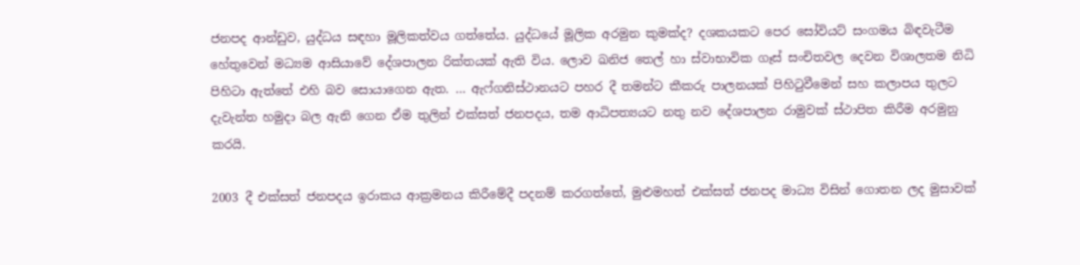ජනපද ආන්ඩුව, යුද්ධය සඳහා මූලිකත්වය ගත්තේය. යුද්ධයේ මූලික අරමුන කුමක්ද? දශකයකට පෙර සෝවියට් සංගමය බිඳවැටීම හේතුවෙන් මධ්‍යම ආසියාවේ දේශපාලන රික්තයක් ඇති විය. ලොව ඛනිජ තෙල් හා ස්වාභාවික ගෑස් සංචිතවල දෙවන විශාලතම නිධි පිහිටා ඇත්තේ එහි බව සොයාගෙන ඇත. … ඇෆ්ගනිස්ථානයට පහර දී තමන්ට කීකරු පාලනයක් පිහිටුවීමෙන් සහ කලාපය තුලට දැවැන්ත හමුදා බල ඇනි ගෙන ඒම තුලින් එක්සත් ජනපදය, තම ආධිපත්‍යයට නතු නව දේශපාලන රාමුවක් ස්ථාපිත කිරීම අරමුනු කරයි.

2003 දී එක්සත් ජනපදය ඉරාකය ආක්‍රමනය කිරීමේදී පදනම් කරගත්තේ, මුළුමහත් එක්සත් ජනපද මාධ්‍ය විසින් ගොතන ලද මුසාවක්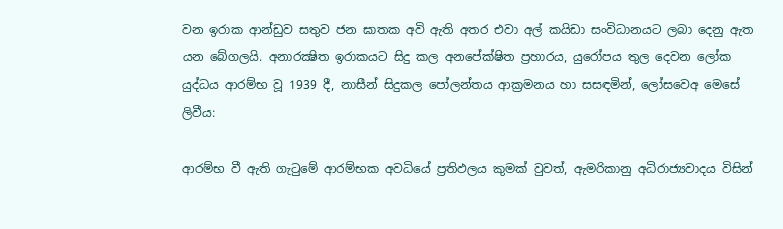වන ඉරාක ආන්ඩුව සතුව ජන ඝාතක අවි ඇති අතර එවා අල් කයිඩා සංවිධානයට ලබා දෙනු ඇත යන බේගලයි. අනාරක්‍ෂිත ඉරාකයට සිදු කල අනපේක්ෂිත ප්‍රහාරය, යුරෝපය තුල දෙවන ලෝක යුද්ධය ආරම්භ වූ 1939 දී, නාසීන් සිදුකල පෝලන්තය ආක්‍රමනය හා සසඳමින්, ලෝසවෙඅ මෙසේ ලිවීය:

ආරම්භ වී ඇති ගැටුමේ ආරම්භක අවධියේ ප්‍රතිඵලය කුමක් වුවත්, ඇමරිකානු අධිරාජ්‍යවාදය විසින්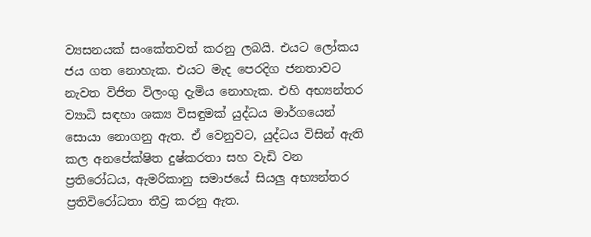ව්‍යසනයක් සංකේතවත් කරනු ලබයි. එයට ලෝකය ජය ගත නොහැක. එයට මැද පෙරදිග ජනතාවට නැවත විජිත විලංගු දැමිය නොහැක. එහි අභ්‍යන්තර ව්‍යාධි සඳහා ශක්‍ය විසඳුමක් යුද්ධය මාර්ගයෙන් සොයා නොගනු ඇත. ඒ වෙනුවට, යුද්ධය විසින් ඇති කල අනපේක්ෂිත දුෂ්කරතා සහ වැඩි වන ප්‍රතිරෝධය, ඇමරිකානු සමාජයේ සියලු අභ්‍යන්තර ප්‍රතිවිරෝධතා තීව්‍ර කරනු ඇත.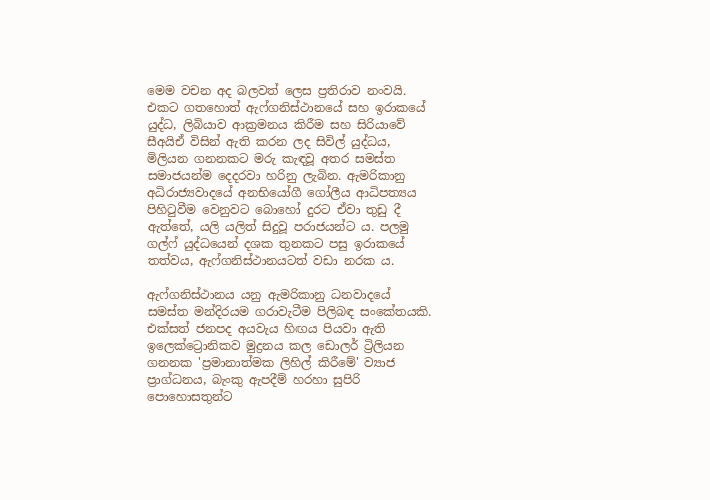මෙම වචන අද බලවත් ලෙස ප්‍රතිරාව නංවයි. එකට ගතහොත් ඇෆ්ගනිස්ථානයේ සහ ඉරාකයේ යුද්ධ, ලිබියාව ආක්‍රමනය කිරීම සහ සිරියාවේ සීඅයිඒ විසින් ඇති කරන ලද සිවිල් යුද්ධය, මිලියන ගනනකට මරු කැඳවූ අතර සමස්ත සමාජයන්ම දෙදරවා හරිනු ලැබින. ඇමරිකානු අධිරාජ්‍යවාදයේ අනභියෝගී ගෝලීය ආධිපත්‍යය පිහිටුවීම වෙනුවට බොහෝ දුරට ඒවා තුඩු දී ඇත්තේ, යලි යලිත් සිදුවූ පරාජයන්ට ය. පලමු ගල්ෆ් යුද්ධයෙන් දශක තුනකට පසු ඉරාකයේ තත්වය, ඇෆ්ගනිස්ථානයටත් වඩා නරක ය.

ඇෆ්ගනිස්ථානය යනු ඇමරිකානු ධනවාදයේ සමස්ත මන්දිරයම ගරාවැටීම පිලිබඳ සංකේතයකි. එක්සත් ජනපද අයවැය හිඟය පියවා ඇති ඉලෙක්ට්‍රොනිකව මුද්‍රනය කල ඩොලර් ට්‍රිලියන ගනනක 'ප්‍රමානාත්මක ලිහිල් කිරීමේ' ව්‍යාජ ප්‍රාග්ධනය, බැංකු ඇපදීම් හරහා සුපිරි පොහොසතුන්ට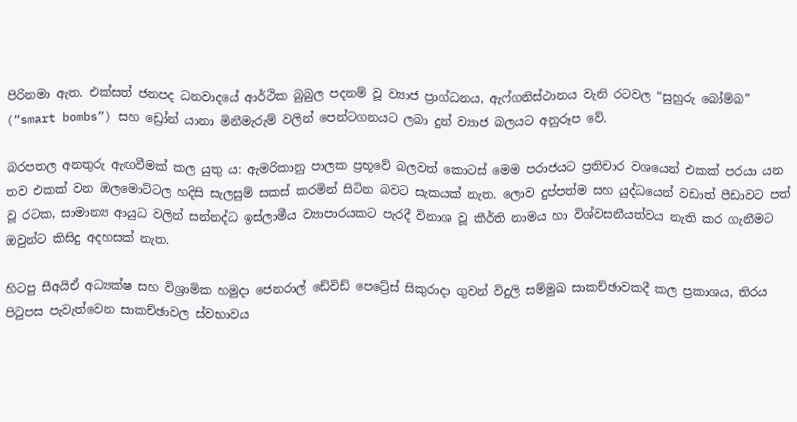පිරිනමා ඇත. එක්සත් ජනපද ධනවාදයේ ආර්ථික බුබුල පදනම් වූ ව්‍යාජ ප්‍රාග්ධනය, ඇෆ්ගනිස්ථානය වැනි රටවල “සුහුරු බෝම්බ” (“smart bombs”) සහ ඩ්‍රෝන් යානා මිනීමැරුම් වලින් පෙන්ටගනයට ලබා දුන් ව්‍යාජ බලයට අනුරූප වේ.

බරපතල අනතුරු ඇඟවීමක් කල යුතු ය: ඇමරිකානු පාලක ප්‍රභූවේ බලවත් කොටස් මෙම පරාජයට ප්‍රතිචාර වශයෙන් එකක් පරයා යන තව එකක් වන ඔලමොට්ටල හදිසි සැලසුම් සකස් කරමින් සිටින බවට සැකයක් නැත. ලොව දුප්පත්ම සහ යුද්ධයෙන් වඩාත් පීඩාවට පත් වූ රටක, සාමාන්‍ය ආයුධ වලින් සන්නද්ධ ඉස්ලාමීය ව්‍යාපාරයකට පැරදී විනාශ වූ කීර්ති නාමය හා විශ්වසනීයත්වය නැති කර ගැනීමට ඔවුන්ට කිසිදු අදහසක් නැත.

හිටපු සීඅයිඒ අධ්‍යක්ෂ සහ විශ්‍රාමික හමුදා ජෙනරාල් ඩේවිඩ් පෙට්‍රේස් සිකුරාදා ගුවන් විදුලි සම්මුඛ සාකච්ඡාවකදී කල ප්‍රකාශය, තිරය පිටුපස පැවැත්වෙන සාකච්ඡාවල ස්වභාවය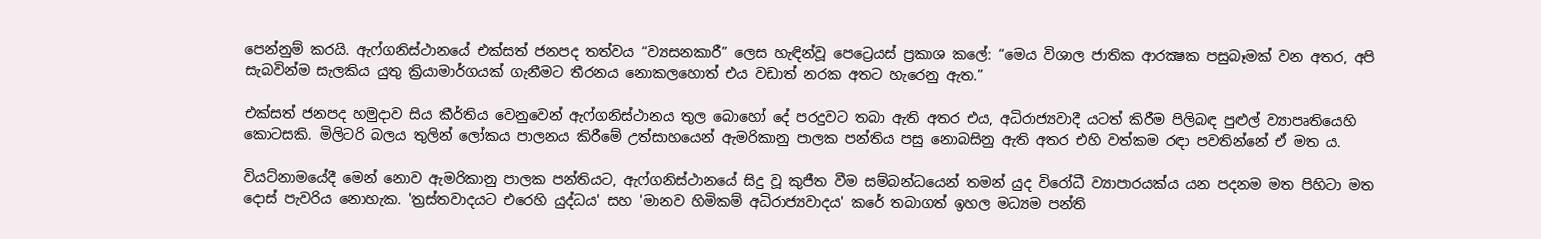පෙන්නුම් කරයි. ඇෆ්ගනිස්ථානයේ එක්සත් ජනපද තත්වය “ව්‍යසනකාරී” ලෙස හැඳින්වූ පෙට්‍රෙයස් ප්‍රකාශ කලේ: “මෙය විශාල ජාතික ආරක්‍ෂක පසුබෑමක් වන අතර, අපි සැබවින්ම සැලකිය යුතු ක්‍රියාමාර්ගයක් ගැනීමට තීරනය නොකලහොත් එය වඩාත් නරක අතට හැරෙනු ඇත.”

එක්සත් ජනපද හමුදාව සිය කීර්තිය වෙනුවෙන් ඇෆ්ගනිස්ථානය තුල බොහෝ දේ පරදුවට තබා ඇති අතර එය, අධිරාජ්‍යවාදී යටත් කිරීම පිලිබඳ පුළුල් ව්‍යාපෘතියෙහි කොටසකි. මිලිටරි බලය තුලින් ලෝකය පාලනය කිරීමේ උත්සාහයෙන් ඇමරිකානු පාලක පන්තිය පසු නොබසිනු ඇති අතර එහි වත්කම රඳා පවතින්නේ ඒ මත ය.

වියට්නාමයේදී මෙන් නොව ඇමරිකානු පාලක පන්තියට, ඇෆ්ගනිස්ථානයේ සිදු වූ කුජීත වීම සම්බන්ධයෙන් තමන් යුද විරෝධී ව්‍යාපාරයක්ය යන පදනම මත පිහිටා මත දොස් පැවරිය නොහැක. 'ත්‍රස්තවාදයට එරෙහි යුද්ධය' සහ 'මානව හිමිකම් අධිරාජ්‍යවාදය' කරේ තබාගත් ඉහල මධ්‍යම පන්ති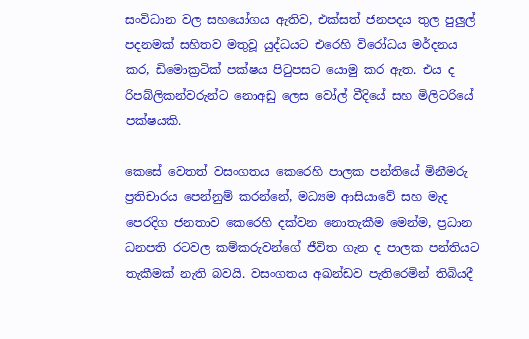සංවිධාන වල සහයෝගය ඇතිව, එක්සත් ජනපදය තුල පුලුල් පදනමක් සහිතව මතුවූ යුද්ධයට එරෙහි විරෝධය මර්දනය කර, ඩිමොක්‍රටික් පක්ෂය පිටුපසට යොමු කර ඇත. එය ද රිපබ්ලිකන්වරුන්ට නොඅඩු ලෙස වෝල් වීදියේ සහ මිලිටරියේ පක්ෂයකි.

කෙසේ වෙතත් වසංගතය කෙරෙහි පාලක පන්තියේ මිනීමරු ප්‍රතිචාරය පෙන්නුම් කරන්නේ, මධ්‍යම ආසියාවේ සහ මැද පෙරදිග ජනතාව කෙරෙහි දක්වන නොතැකීම මෙන්ම, ප්‍රධාන ධනපති රටවල කම්කරුවන්ගේ ජීවිත ගැන ද පාලක පන්තියට තැකීමක් නැති බවයි. වසංගතය අඛන්ඩව පැතිරෙමින් තිබියදී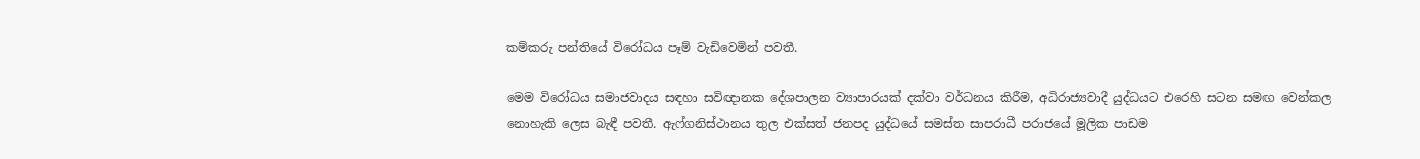කම්කරු පන්තියේ විරෝධය පෑම් වැඩිවෙමින් පවතී.

මෙම විරෝධය සමාජවාදය සඳහා සවිඥානක දේශපාලන ව්‍යාපාරයක් දක්වා වර්ධනය කිරීම, අධිරාජ්‍යවාදී යුද්ධයට එරෙහි සටන සමඟ වෙන්කල නොහැකි ලෙස බැඳී පවතී. ඇෆ්ගනිස්ථානය තුල එක්සත් ජනපද යුද්ධයේ සමස්ත සාපරාධී පරාජයේ මූලික පාඩම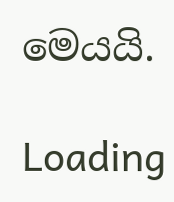මෙයයි.

Loading